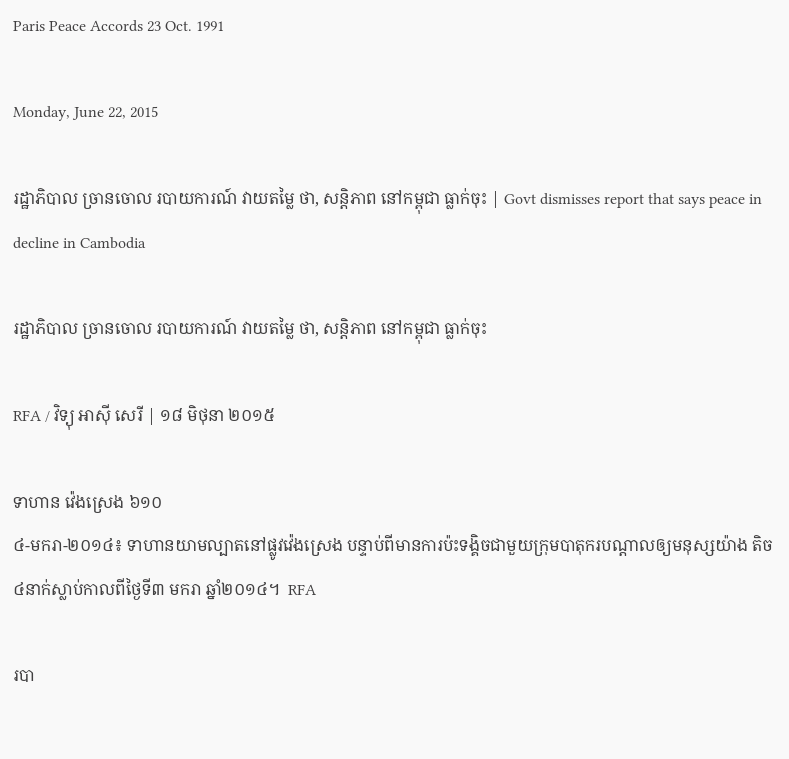Paris Peace Accords 23 Oct. 1991

Monday, June 22, 2015

រដ្ឋាភិបាល ច្រានចោល របាយការណ៍ វាយតម្លៃ ថា, សន្តិភាព នៅកម្ពុជា ធ្លាក់ចុះ | Govt dismisses report that says peace in decline in Cambodia

រដ្ឋាភិបាល ច្រានចោល របាយការណ៍ វាយតម្លៃ ថា, សន្តិភាព នៅកម្ពុជា ធ្លាក់ចុះ

RFA / វិទ្យុ អាស៊ី សេរី | ១៨ មិថុនា ២០១៥

ទាហាន វ៉េងស្រេង ៦១០
៤-មករា-២០១៤៖ ទាហានយាមល្បាតនៅផ្លូវវ៉េងស្រេង បន្ទាប់ពីមានការប៉ះទង្គិចជាមួយក្រុមបាតុករបណ្ដាលឲ្យមនុស្សយ៉ាង តិច ៤នាក់ស្លាប់កាលពីថ្ងៃទី៣ មករា ឆ្នាំ២០១៤។  RFA

របា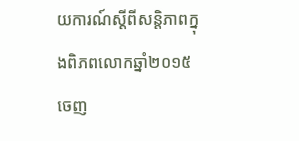យការណ៍ស្ដីពីសន្តិភាពក្នុងពិភពលោកឆ្នាំ២០១៥ ចេញ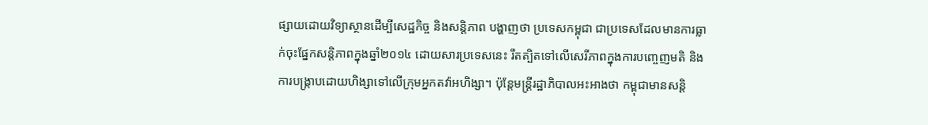ផ្សាយដោយវិទ្យាស្ថានដើម្បីសេដ្ឋកិច្ច និងសន្តិភាព បង្ហាញថា ប្រទេសកម្ពុជា ជាប្រទេសដែលមានការធ្លាក់ចុះផ្នែកសន្តិភាពក្នុងឆ្នាំ២០១៤ ដោយសារប្រទេសនេះ រឹតត្បិតទៅលើសេរីភាពក្នុងការបញ្ចេញមតិ និងការបង្ក្រាបដោយហិង្សាទៅលើក្រុមអ្នកតវ៉ាអហិង្សា។ ប៉ុន្តែមន្ត្រីរដ្ឋាភិបាលអះអាងថា កម្ពុជាមានសន្តិ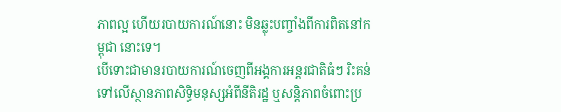ភាពល្អ ហើយរបាយការណ៍នោះ មិនឆ្លុះបញ្ចាំងពីការពិតនៅកម្ពុជា នោះទេ។
បើទោះជាមានរបាយការណ៍ចេញពីអង្គការអន្តរជាតិធំៗ រិះគន់ទៅលើស្ថានភាពសិទ្ធិមនុស្សអំពីនីតិរដ្ឋ ឬសន្តិភាពចំពោះប្រ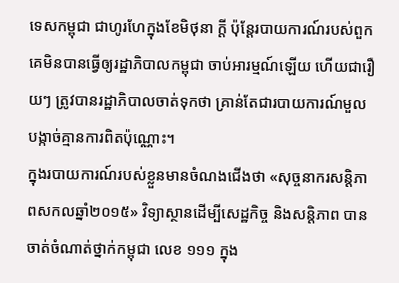ទេសកម្ពុជា ជាហូរហែក្នុងខែមិថុនា ក្តី ប៉ុន្តែរបាយការណ៍របស់ពួកគេមិនបានធ្វើឲ្យរដ្ឋាភិបាលកម្ពុជា ចាប់អារម្មណ៍ឡើយ ហើយជារឿយៗ ត្រូវបានរដ្ឋាភិបាលចាត់ទុកថា គ្រាន់តែជារបាយការណ៍មួលបង្កាច់គ្មានការពិតប៉ុណ្ណោះ។
ក្នុងរបាយការណ៍របស់ខ្លួនមានចំណងជើងថា «សុច្ចនាករសន្តិភាពសកលឆ្នាំ២០១៥» វិទ្យាស្ថានដើម្បីសេដ្ឋកិច្ច និងសន្តិភាព បានចាត់ចំណាត់ថ្នាក់កម្ពុជា លេខ ១១១ ក្នុង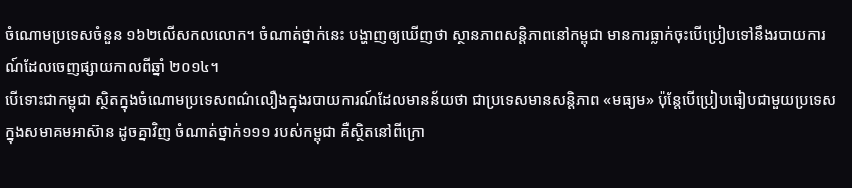ចំណោមប្រទេសចំនួន ១៦២លើសកលលោក។ ចំណាត់ថ្នាក់នេះ បង្ហាញឲ្យឃើញថា ស្ថានភាពសន្តិភាពនៅកម្ពុជា មានការធ្លាក់ចុះបើប្រៀបទៅនឹងរបាយការណ៍ដែលចេញផ្សាយកាលពីឆ្នាំ ២០១៤។
បើទោះជាកម្ពុជា ស្ថិតក្នុងចំណោមប្រទេសពណ៌លឿងក្នុងរបាយការណ៍ដែលមានន័យថា ជាប្រទេសមានសន្តិភាព «មធ្យម» ប៉ុន្តែបើប្រៀបធៀបជាមួយប្រទេសក្នុងសមាគមអាស៊ាន ដូចគ្នាវិញ ចំណាត់ថ្នាក់១១១ របស់កម្ពុជា គឺស្ថិតនៅពីក្រោ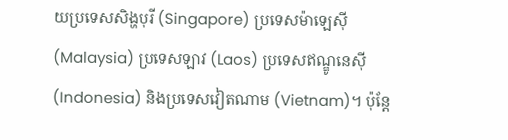យប្រទេសសិង្ហបុរី (Singapore) ប្រទេសម៉ាឡេស៊ី (Malaysia) ប្រទេសឡាវ (Laos) ប្រទេសឥណ្ឌូនេស៊ី (Indonesia) និងប្រទេសវៀតណាម (Vietnam)។ ប៉ុន្តែ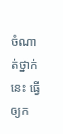ចំណាត់ថ្នាក់នេះ ធ្វើឲ្យក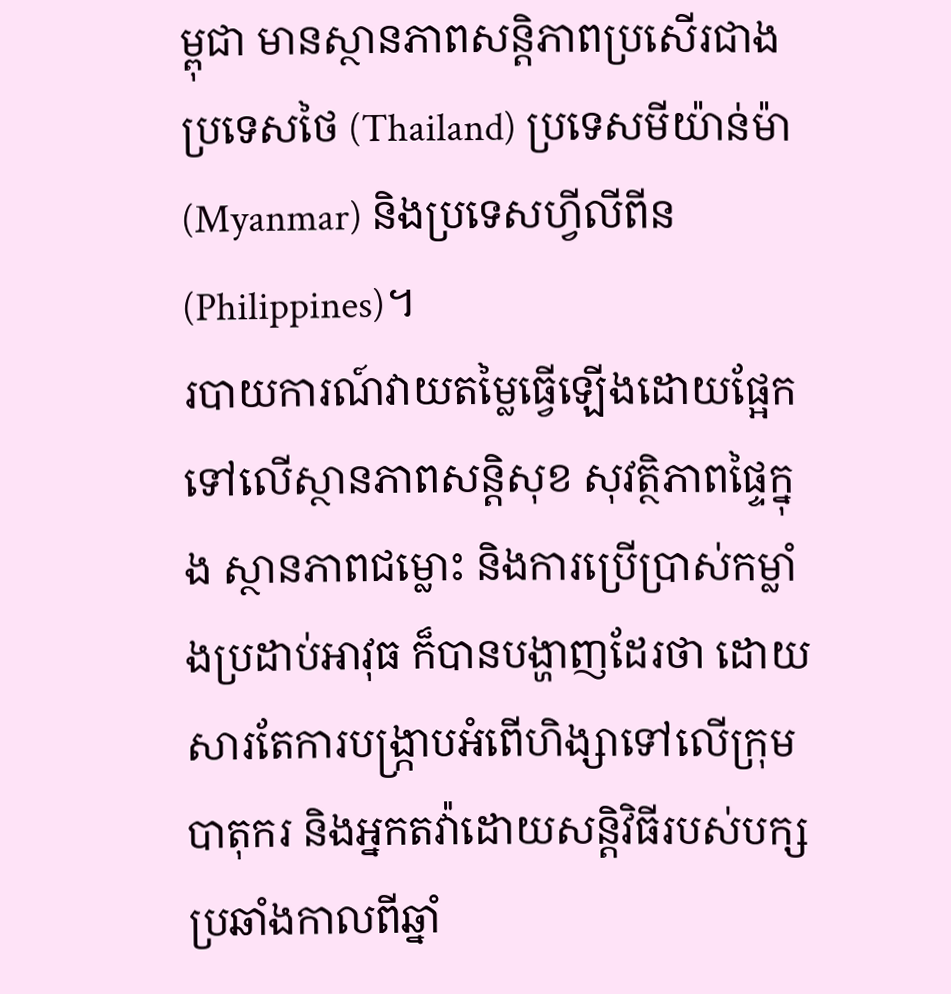ម្ពុជា មានស្ថានភាពសន្តិភាពប្រសើរជាងប្រទេសថៃ (Thailand) ប្រទេសមីយ៉ាន់ម៉ា (Myanmar) និងប្រទេសហ្វីលីពីន (Philippines)។
របាយការណ៍វាយតម្លៃធ្វើឡើងដោយផ្អែកទៅលើស្ថានភាពសន្តិសុខ សុវត្ថិភាពផ្ទៃក្នុង ស្ថានភាពជម្លោះ និងការប្រើប្រាស់កម្លាំងប្រដាប់អាវុធ ក៏បានបង្ហាញដែរថា ដោយសារតែការបង្ក្រាបអំពើហិង្សាទៅលើក្រុមបាតុករ និងអ្នកតវ៉ាដោយសន្តិវិធីរបស់បក្សប្រឆាំងកាលពីឆ្នាំ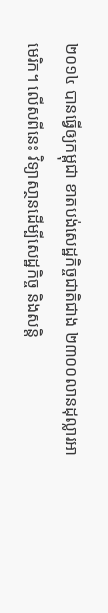២០១៤ បានធ្វើឲ្យកម្ពុជា ខាតបង់សេដ្ឋកិច្ចជាតិជាង ២៣០០លានដុល្លារអាមេរិក។ លើសពីនេះ វិទ្យាសា្ថនដើម្បីសេដ្ឋកិច្ច និងសន្តិ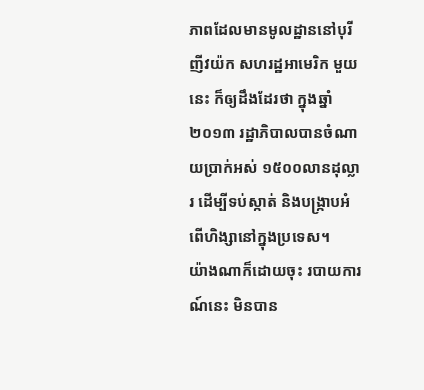ភាពដែលមានមូលដ្ឋាននៅបុរីញីវយ៉ក សហរដ្ឋអាមេរិក មួយនេះ ក៏ឲ្យដឹងដែរថា ក្នុងឆ្នាំ២០១៣ រដ្ឋាភិបាលបានចំណាយប្រាក់អស់ ១៥០០លានដុល្លារ ដើម្បីទប់ស្កាត់ និងបង្ក្រាបអំពើហិង្សានៅក្នុងប្រទេស។
យ៉ាងណាក៏ដោយចុះ របាយការណ៍នេះ មិនបាន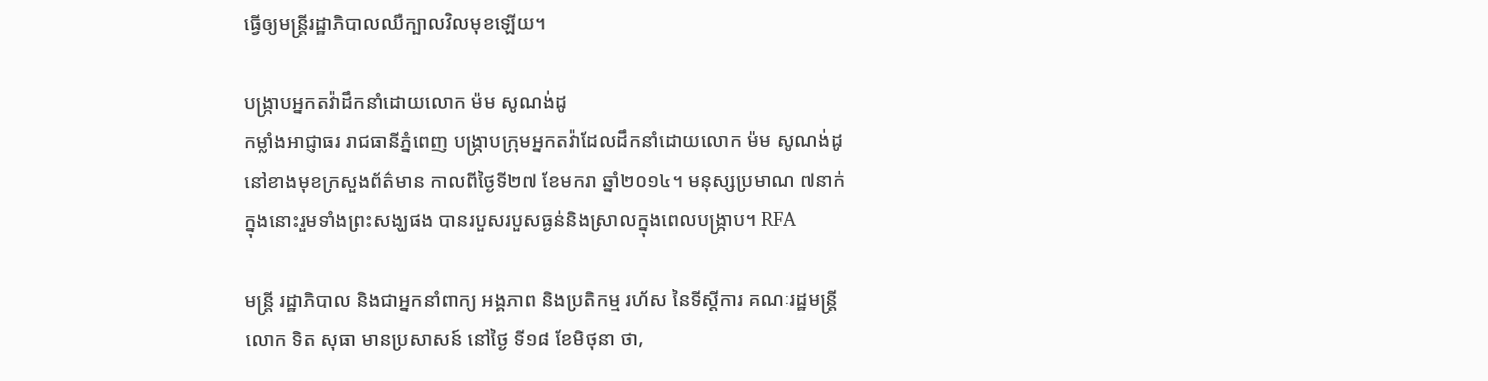ធ្វើឲ្យមន្ត្រីរដ្ឋាភិបាលឈឺក្បាលវិលមុខឡើយ។

បង្ក្រាបអ្នកតវ៉ាដឹកនាំដោយលោក ម៉ម សូណង់ដូ
កម្លាំងអាជ្ញាធរ រាជធានីភ្នំពេញ បង្ក្រាបក្រុមអ្នកតវ៉ាដែលដឹកនាំដោយលោក ម៉ម សូណង់ដូ នៅខាងមុខក្រសួងព័ត៌មាន កាលពីថ្ងៃទី២៧ ខែមករា ឆ្នាំ២០១៤។ មនុស្សប្រមាណ ៧នាក់ ក្នុងនោះរួមទាំងព្រះសង្ឃផង បានរបួសរបួសធ្ងន់និងស្រាលក្នុងពេលបង្ក្រាប។ RFA

មន្ត្រី រដ្ឋាភិបាល និងជាអ្នកនាំពាក្យ អង្គភាព និងប្រតិកម្ម រហ័ស នៃទីស្ដីការ គណៈរដ្ឋមន្ត្រី លោក ទិត សុធា មានប្រសាសន៍ នៅថ្ងៃ ទី១៨ ខែមិថុនា ថា,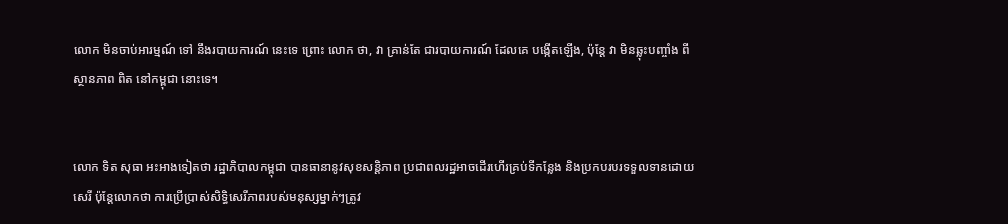លោក មិនចាប់អារម្មណ៍ ទៅ នឹងរបាយការណ៍ នេះទេ ព្រោះ លោក ថា, វា គ្រាន់តែ ជារបាយការណ៍ ដែលគេ បង្កើតឡើង, ប៉ុន្តែ វា មិនឆ្លុះបញ្ចាំង ពីស្ថានភាព ពិត នៅកម្ពុជា នោះទេ។


លោក ទិត សុធា អះអាងទៀតថា រដ្ឋាភិបាលកម្ពុជា បានធានានូវសុខសន្តិភាព ប្រជាពលរដ្ឋអាចដើរហើរគ្រប់ទីកន្លែង និងប្រកបរបរទទួលទានដោយសេរី ប៉ុន្តែលោកថា ការប្រើប្រាស់សិទ្ធិសេរីភាពរបស់មនុស្សម្នាក់ៗត្រូវ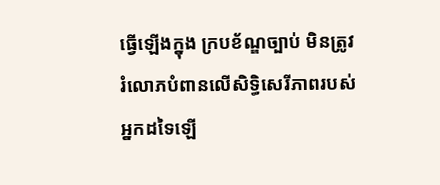ធ្វើឡើងក្នុង ក្របខ័ណ្ឌច្បាប់ មិនត្រូវរំលោភបំពានលើសិទ្ធិសេរីភាពរបស់អ្នកដទៃឡើ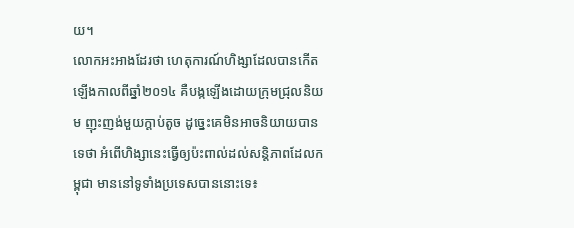យ។
លោកអះអាងដែរថា ហេតុការណ៍ហិង្សាដែលបានកើតឡើងកាលពីឆ្នាំ២០១៤ គឺបង្កឡើងដោយក្រុមជ្រុលនិយម ញុះញង់មួយក្ដាប់តូច ដូច្នេះគេមិនអាចនិយាយបានទេថា អំពើហិង្សានេះធ្វើឲ្យប៉ះពាល់ដល់សន្តិភាពដែលកម្ពុជា មាននៅទូទាំងប្រទេសបាននោះទេ៖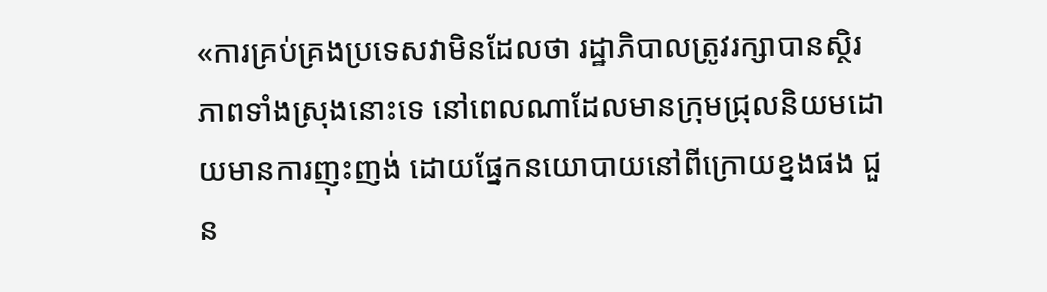«ការគ្រប់គ្រងប្រទេសវាមិនដែលថា រដ្ឋាភិបាលត្រូវរក្សាបានស្ថិរភាពទាំងស្រុងនោះទេ នៅពេលណាដែលមានក្រុមជ្រុលនិយមដោយមានការញុះញង់ ដោយផ្នែកនយោបាយនៅពីក្រោយខ្នងផង ជួន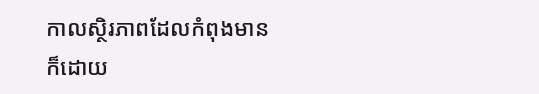កាលស្ថិរភាពដែលកំពុងមានក៏ដោយ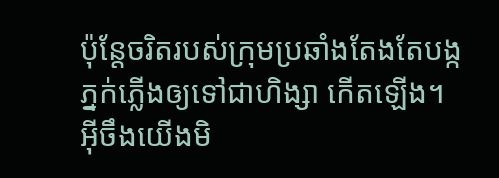ប៉ុន្តែចរិតរបស់ក្រុមប្រឆាំងតែងតែបង្កភ្នក់ភ្លើងឲ្យទៅជាហិង្សា កើតឡើង។ អ៊ីចឹងយើងមិ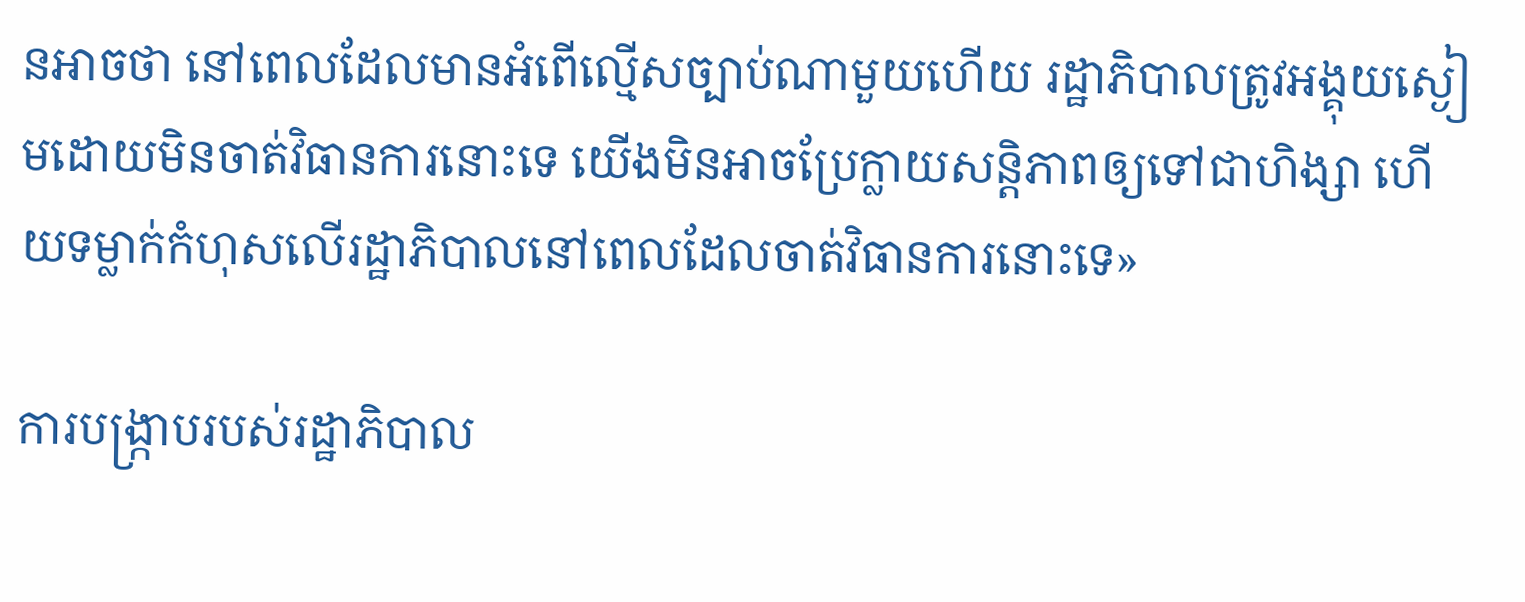នអាចថា នៅពេលដែលមានអំពើល្មើសច្បាប់ណាមួយហើយ រដ្ឋាភិបាលត្រូវអង្គុយស្ងៀមដោយមិនចាត់វិធានការនោះទេ យើងមិនអាចប្រែក្លាយសន្តិភាពឲ្យទៅជាហិង្សា ហើយទម្លាក់កំហុសលើរដ្ឋាភិបាលនៅពេលដែលចាត់វិធានការនោះទេ»

ការបង្ក្រាបរបស់រដ្ឋាភិបាល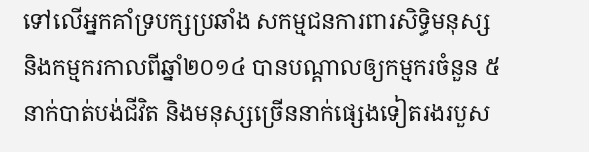ទៅលើអ្នកគាំទ្របក្សប្រឆាំង សកម្មជនការពារសិទ្ធិមនុស្ស និងកម្មករកាលពីឆ្នាំ២០១៤ បានបណ្ដាលឲ្យកម្មករចំនួន ៥នាក់បាត់បង់ជីវិត និងមនុស្សច្រើននាក់ផ្សេងទៀតរងរបួស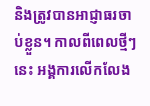និងត្រូវបានអាជ្ញាធរចាប់ខ្លួន។ កាលពីពេលថ្មីៗនេះ អង្គការលើកលែង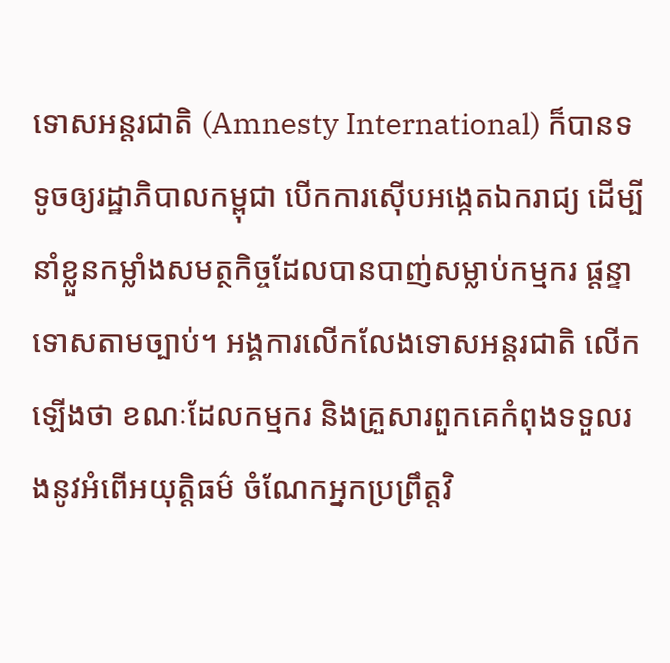ទោសអន្តរជាតិ (Amnesty International) ក៏បានទទូចឲ្យរដ្ឋាភិបាលកម្ពុជា បើកការស៊ើបអង្កេតឯករាជ្យ ដើម្បីនាំខ្លួនកម្លាំងសមត្ថកិច្ចដែលបានបាញ់សម្លាប់កម្មករ ផ្ដន្ទាទោសតាមច្បាប់។ អង្គការលើកលែងទោសអន្តរជាតិ លើកឡើងថា ខណៈដែលកម្មករ និងគ្រួសារពួកគេកំពុងទទួលរងនូវអំពើអយុត្តិធម៌ ចំណែកអ្នកប្រព្រឹត្តវិ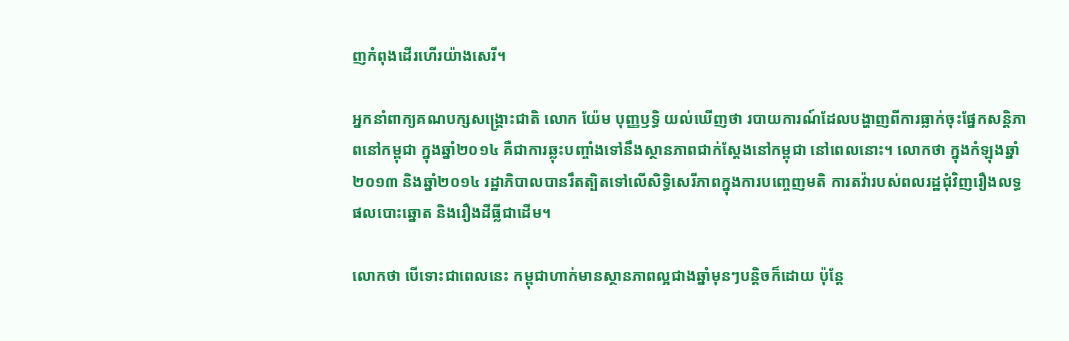ញកំពុងដើរហើរយ៉ាងសេរី។

អ្នកនាំពាក្យគណបក្សសង្គ្រោះជាតិ លោក យ៉ែម បុញ្ញឫទ្ធិ យល់ឃើញថា របាយការណ៍ដែលបង្ហាញពីការធ្លាក់ចុះផ្នែកសន្តិភាពនៅកម្ពុជា ក្នុងឆ្នាំ២០១៤ គឺជាការឆ្លុះបញ្ចាំងទៅនឹងស្ថានភាពជាក់ស្ដែងនៅកម្ពុជា នៅពេលនោះ។ លោកថា ក្នុងកំឡុងឆ្នាំ២០១៣ និងឆ្នាំ២០១៤ រដ្ឋាភិបាលបានរឹតត្បិតទៅលើសិទ្ធិសេរីភាពក្នុងការបញ្ចេញមតិ ការតវ៉ារបស់ពលរដ្ឋជុំវិញរឿងលទ្ធផលបោះឆ្នោត និងរឿងដីធ្លីជាដើម។

លោកថា បើទោះជាពេលនេះ កម្ពុជាហាក់មានស្ថានភាពល្អជាងឆ្នាំមុនៗបន្តិចក៏ដោយ ប៉ុន្តែ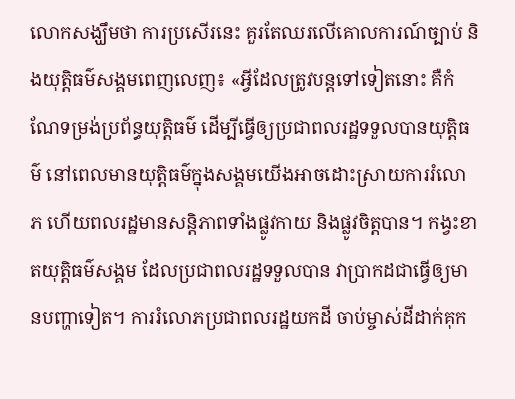លោកសង្ឃឹមថា ការប្រសើរនេះ គួរតែឈរលើគោលការណ៍ច្បាប់ និងយុត្តិធម៌សង្គមពេញលេញ៖ «អ្វីដែលត្រូវបន្តទៅទៀតនោះ គឺកំណែទម្រង់ប្រព័ន្ធយុត្តិធម៌ ដើម្បីធ្វើឲ្យប្រជាពលរដ្ឋទទួលបានយុត្តិធម៌ នៅពេលមានយុត្តិធម៌ក្នុងសង្គមយើងអាចដោះស្រាយការរំលោភ ហើយពលរដ្ឋមានសន្តិភាពទាំងផ្លូវកាយ និងផ្លូវចិត្តបាន។ កង្វះខាតយុត្តិធម៌សង្គម ដែលប្រជាពលរដ្ឋទទួលបាន វាប្រាកដជាធ្វើឲ្យមានបញ្ហាទៀត។ ការរំលោភប្រជាពលរដ្ឋយកដី ចាប់ម្ចាស់ដីដាក់គុក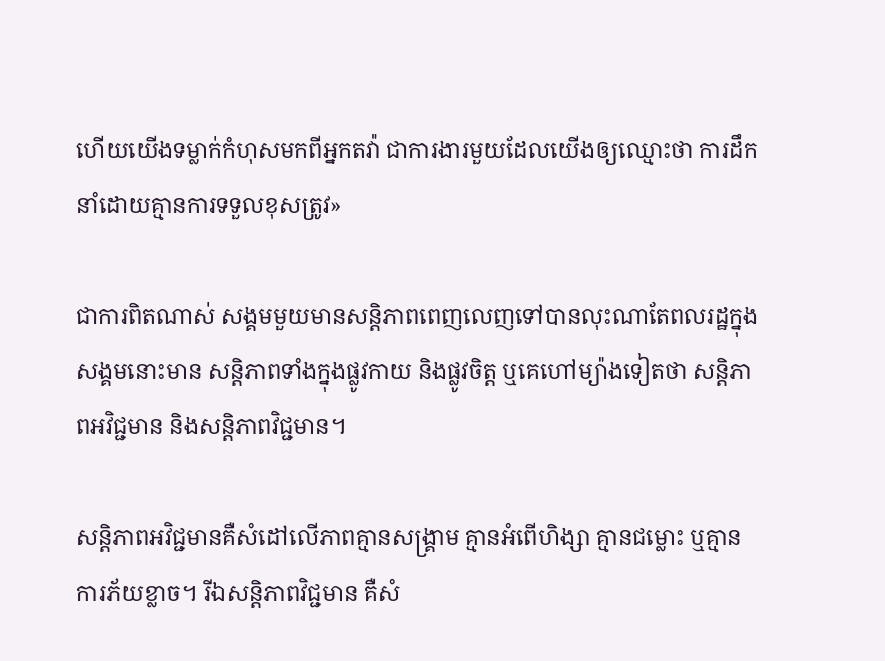ហើយយើងទម្លាក់កំហុសមកពីអ្នកតវ៉ា ជាការងារមួយដែលយើងឲ្យឈ្មោះថា ការដឹកនាំដោយគ្មានការទទួលខុសត្រូវ»

ជាការពិតណាស់ សង្គមមួយមានសន្តិភាពពេញលេញទៅបានលុះណាតែពលរដ្ឋក្នុងសង្គមនោះមាន សន្តិភាពទាំងក្នុងផ្លូវកាយ និងផ្លូវចិត្ត ឬគេហៅម្យ៉ាងទៀតថា សន្តិភាពអវិជ្ជមាន និងសន្តិភាពវិជ្ជមាន។

សន្តិភាពអវិជ្ជមានគឺសំដៅលើភាពគ្មានសង្គ្រាម គ្មានអំពើហិង្សា គ្មានជម្លោះ ឬគ្មានការភ័យខ្លាច។ រីឯសន្តិភាពវិជ្ជមាន គឺសំ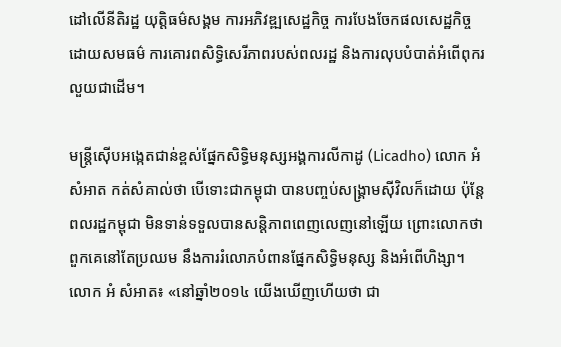ដៅលើនីតិរដ្ឋ យុត្តិធម៌សង្គម ការអភិវឌ្ឍសេដ្ឋកិច្ច ការបែងចែកផលសេដ្ឋកិច្ចដោយសមធម៌ ការគោរពសិទ្ធិសេរីភាពរបស់ពលរដ្ឋ និងការលុបបំបាត់អំពើពុករលួយជាដើម។

មន្ត្រីស៊ើបអង្កេតជាន់ខ្ពស់ផ្នែកសិទ្ធិមនុស្សអង្គការលីកាដូ (Licadho) លោក អំ សំអាត កត់សំគាល់ថា បើទោះជាកម្ពុជា បានបញ្ចប់សង្គ្រាមស៊ីវិលក៏ដោយ ប៉ុន្តែពលរដ្ឋកម្ពុជា មិនទាន់ទទួលបានសន្តិភាពពេញលេញនៅឡើយ ព្រោះលោកថា ពួកគេនៅតែប្រឈម នឹងការរំលោភបំពានផ្នែកសិទ្ធិមនុស្ស និងអំពើហិង្សា។
លោក អំ សំអាត៖ «នៅឆ្នាំ២០១៤ យើងឃើញហើយថា ជា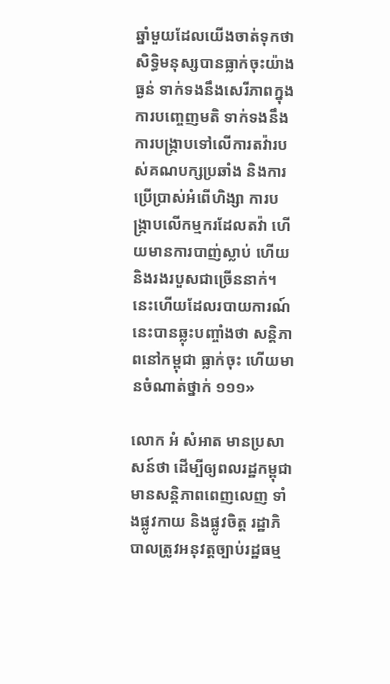ឆ្នាំមួយដែលយើងចាត់ទុកថា សិទ្ធិមនុស្សបានធ្លាក់ចុះយ៉ាងធ្ងន់ ទាក់ទងនឹងសេរីភាពក្នុងការបញ្ចេញមតិ ទាក់ទងនឹងការបង្ក្រាបទៅលើការតវ៉ារបស់គណបក្សប្រឆាំង និងការប្រើប្រាស់អំពើហិង្សា ការបង្ក្រាបលើកម្មករដែលតវ៉ា ហើយមានការបាញ់ស្លាប់ ហើយនិងរងរបួសជាច្រើននាក់។ នេះហើយដែលរបាយការណ៍នេះបានឆ្លុះបញ្ចាំងថា សន្តិភាពនៅកម្ពុជា ធ្លាក់ចុះ ហើយមានចំណាត់ថ្នាក់ ១១១»

លោក អំ សំអាត មានប្រសាសន៍ថា ដើម្បីឲ្យពលរដ្ឋកម្ពុជា មានសន្តិភាពពេញលេញ ទាំងផ្លូវកាយ និងផ្លូវចិត្ត រដ្ឋាភិបាលត្រូវអនុវត្តច្បាប់រដ្ឋធម្ម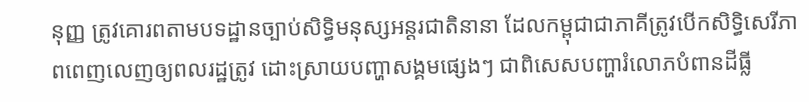នុញ្ញ ត្រូវគោរពតាមបទដ្ឋានច្បាប់សិទ្ធិមនុស្សអន្តរជាតិនានា ដែលកម្ពុជាជាភាគីត្រូវបើកសិទ្ធិសេរីភាពពេញលេញឲ្យពលរដ្ឋត្រូវ ដោះស្រាយបញ្ហាសង្គមផ្សេងៗ ជាពិសេសបញ្ហារំលោភបំពានដីធ្លី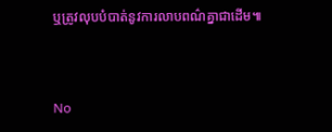ឬត្រូវលុបបំបាត់នូវការលាបពណ៌គ្នាជាដើម៕



No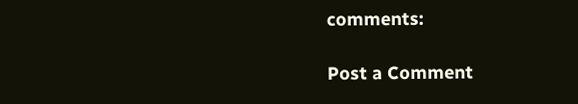comments:

Post a Comment